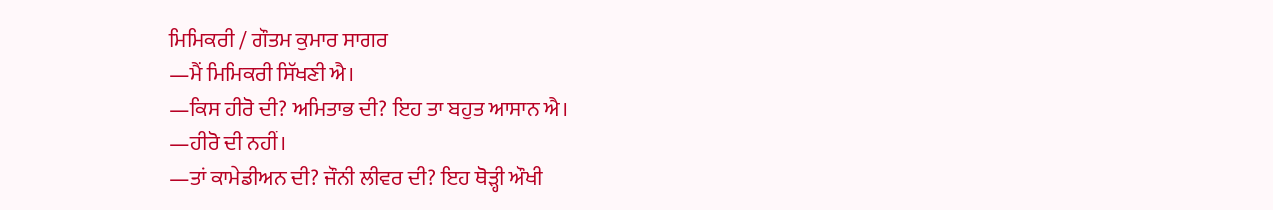ਮਿਮਿਕਰੀ / ਗੌਤਮ ਕੁਮਾਰ ਸਾਗਰ
—ਮੈਂ ਮਿਮਿਕਰੀ ਸਿੱਖਣੀ ਐ।
—ਕਿਸ ਹੀਰੋ ਦੀ? ਅਮਿਤਾਭ ਦੀ? ਇਹ ਤਾ ਬਹੁਤ ਆਸਾਨ ਐ।
—ਹੀਰੋ ਦੀ ਨਹੀਂ।
—ਤਾਂ ਕਾਮੇਡੀਅਨ ਦੀ? ਜੌਨੀ ਲੀਵਰ ਦੀ? ਇਹ ਥੋੜ੍ਹੀ ਔਖੀ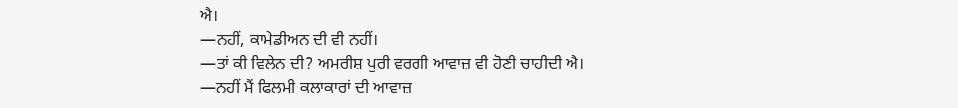ਐ।
—ਨਹੀਂ, ਕਾਮੇਡੀਅਨ ਦੀ ਵੀ ਨਹੀਂ।
—ਤਾਂ ਕੀ ਵਿਲੇਨ ਦੀ? ਅਮਰੀਸ਼ ਪੁਰੀ ਵਰਗੀ ਆਵਾਜ਼ ਵੀ ਹੋਣੀ ਚਾਹੀਦੀ ਐ।
—ਨਹੀਂ ਮੈਂ ਫਿਲਮੀ ਕਲਾਕਾਰਾਂ ਦੀ ਆਵਾਜ਼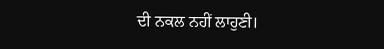ਦੀ ਨਕਲ ਨਹੀਂ ਲਾਹੁਣੀ।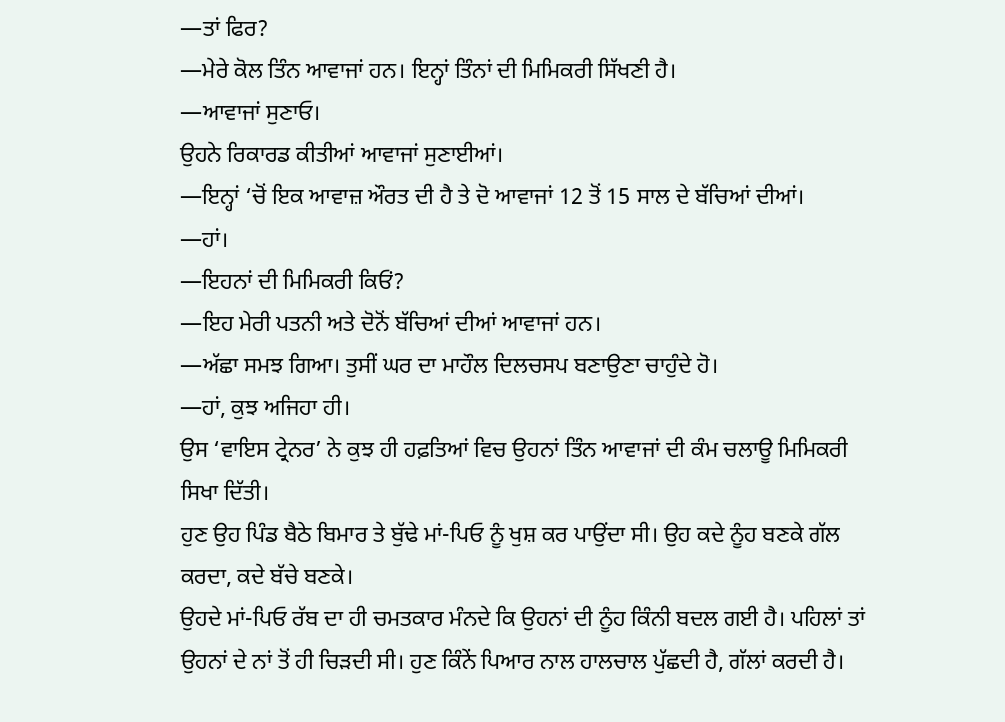—ਤਾਂ ਫਿਰ?
—ਮੇਰੇ ਕੋਲ ਤਿੰਨ ਆਵਾਜਾਂ ਹਨ। ਇਨ੍ਹਾਂ ਤਿੰਨਾਂ ਦੀ ਮਿਮਿਕਰੀ ਸਿੱਖਣੀ ਹੈ।
—ਆਵਾਜਾਂ ਸੁਣਾਓ।
ਉਹਨੇ ਰਿਕਾਰਡ ਕੀਤੀਆਂ ਆਵਾਜਾਂ ਸੁਣਾਈਆਂ।
—ਇਨ੍ਹਾਂ ‘ਚੋਂ ਇਕ ਆਵਾਜ਼ ਔਰਤ ਦੀ ਹੈ ਤੇ ਦੋ ਆਵਾਜਾਂ 12 ਤੋਂ 15 ਸਾਲ ਦੇ ਬੱਚਿਆਂ ਦੀਆਂ।
—ਹਾਂ।
—ਇਹਨਾਂ ਦੀ ਮਿਮਿਕਰੀ ਕਿਓਂ?
—ਇਹ ਮੇਰੀ ਪਤਨੀ ਅਤੇ ਦੋਨੋਂ ਬੱਚਿਆਂ ਦੀਆਂ ਆਵਾਜਾਂ ਹਨ।
—ਅੱਛਾ ਸਮਝ ਗਿਆ। ਤੁਸੀਂ ਘਰ ਦਾ ਮਾਹੌਲ ਦਿਲਚਸਪ ਬਣਾਉਣਾ ਚਾਹੁੰਦੇ ਹੋ।
—ਹਾਂ, ਕੁਝ ਅਜਿਹਾ ਹੀ।
ਉਸ ‘ਵਾਇਸ ਟ੍ਰੇਨਰ’ ਨੇ ਕੁਝ ਹੀ ਹਫ਼ਤਿਆਂ ਵਿਚ ਉਹਨਾਂ ਤਿੰਨ ਆਵਾਜਾਂ ਦੀ ਕੰਮ ਚਲਾਊ ਮਿਮਿਕਰੀ ਸਿਖਾ ਦਿੱਤੀ।
ਹੁਣ ਉਹ ਪਿੰਡ ਬੈਠੇ ਬਿਮਾਰ ਤੇ ਬੁੱਢੇ ਮਾਂ-ਪਿਓ ਨੂੰ ਖੁਸ਼ ਕਰ ਪਾਉਂਦਾ ਸੀ। ਉਹ ਕਦੇ ਨੂੰਹ ਬਣਕੇ ਗੱਲ ਕਰਦਾ, ਕਦੇ ਬੱਚੇ ਬਣਕੇ।
ਉਹਦੇ ਮਾਂ-ਪਿਓ ਰੱਬ ਦਾ ਹੀ ਚਮਤਕਾਰ ਮੰਨਦੇ ਕਿ ਉਹਨਾਂ ਦੀ ਨੂੰਹ ਕਿੰਨੀ ਬਦਲ ਗਈ ਹੈ। ਪਹਿਲਾਂ ਤਾਂ ਉਹਨਾਂ ਦੇ ਨਾਂ ਤੋਂ ਹੀ ਚਿੜਦੀ ਸੀ। ਹੁਣ ਕਿੰਨੇਂ ਪਿਆਰ ਨਾਲ ਹਾਲਚਾਲ ਪੁੱਛਦੀ ਹੈ, ਗੱਲਾਂ ਕਰਦੀ ਹੈ।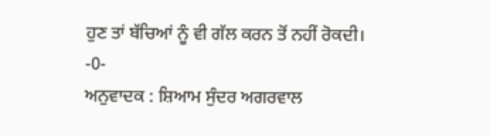ਹੁਣ ਤਾਂ ਬੱਚਿਆਂ ਨੂੰ ਵੀ ਗੱਲ ਕਰਨ ਤੋਂ ਨਹੀਂ ਰੋਕਦੀ।
-0-
ਅਨੁਵਾਦਕ : ਸ਼ਿਆਮ ਸੁੰਦਰ ਅਗਰਵਾਲ